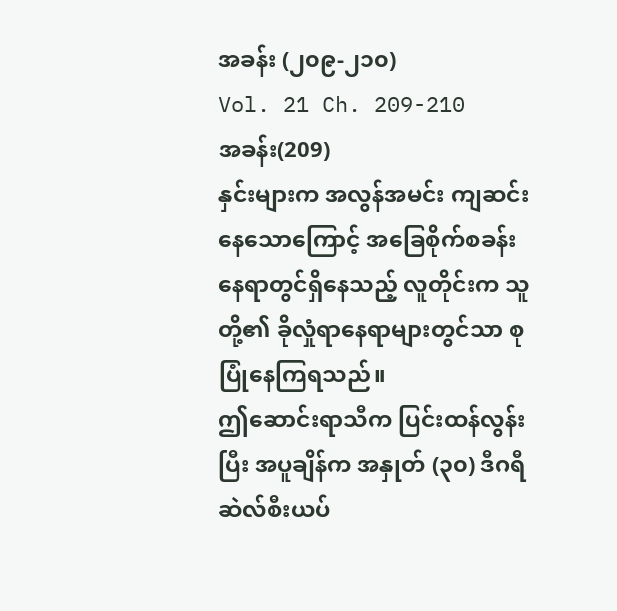အခန်း (၂၀၉-၂၁၀)
Vol. 21 Ch. 209-210
အခန်း(209)
နှင်းများက အလွန်အမင်း ကျဆင်းနေသောကြောင့် အခြေစိုက်စခန်းနေရာတွင်ရှိနေသည့် လူတိုင်းက သူတို့၏ ခိုလှုံရာနေရာများတွင်သာ စုပြုံနေကြရသည်။
ဤဆောင်းရာသီက ပြင်းထန်လွန်းပြီး အပူချိန်က အနှုတ် (၃၀) ဒီဂရီဆဲလ်စီးယပ်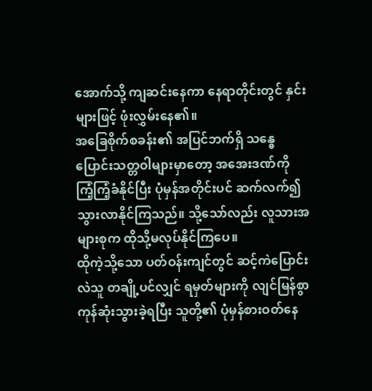အောက်သို့ ကျဆင်းနေကာ နေရာတိုင်းတွင် နှင်းများဖြင့် ဖုံးလွှမ်းနေ၏။
အခြေစိုက်စခန်း၏ အပြင်ဘက်ရှိ သန္ဓေပြောင်းသတ္တဝါများမှာတော့ အအေးဒဏ်ကို ကြံ့ကြံ့ခံနိုင်ပြီး ပုံမှန်အတိုင်းပင် ဆက်လက်၍ သွားလာနိုင်ကြသည်။ သို့သော်လည်း လူသားအများစုက ထိုသို့မလုပ်နိုင်ကြပေ။
ထိုကဲ့သို့သော ပတ်ဝန်းကျင်တွင် ဆင့်ကဲပြောင်းလဲသူ တချို့ပင်လျှင် ရမှတ်များကို လျင်မြန်စွာ ကုန်ဆုံးသွားခဲ့ရပြီး သူတို့၏ ပုံမှန်စားဝတ်နေ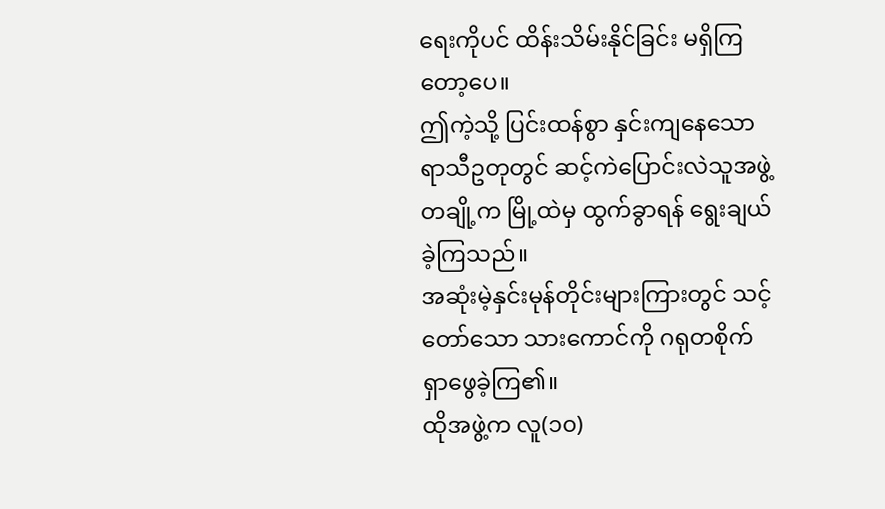ရေးကိုပင် ထိန်းသိမ်းနိုင်ခြင်း မရှိကြတော့ပေ။
ဤကဲ့သို့ ပြင်းထန်စွာ နှင်းကျနေသော ရာသီဥတုတွင် ဆင့်ကဲပြောင်းလဲသူအဖွဲ့တချို့က မြို့ထဲမှ ထွက်ခွာရန် ရွေးချယ်ခဲ့ကြသည်။
အဆုံးမဲ့နှင်းမုန်တိုင်းများကြားတွင် သင့်တော်သော သားကောင်ကို ဂရုတစိုက် ရှာဖွေခဲ့ကြ၏။
ထိုအဖွဲ့က လူ(၁၀)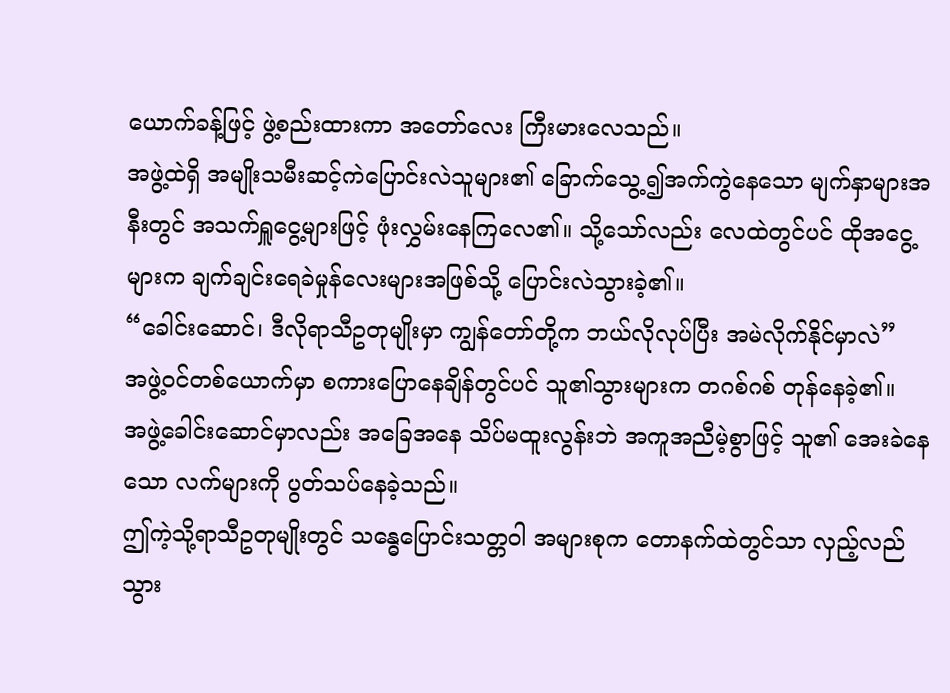ယောက်ခန့်ဖြင့် ဖွဲ့စည်းထားကာ အတော်လေး ကြီးမားလေသည်။
အဖွဲ့ထဲရှိ အမျိုးသမီးဆင့်ကဲပြောင်းလဲသူများ၏ ခြောက်သွေ့၍အက်ကွဲနေသော မျက်နှာများအနီးတွင် အသက်ရှူငွေ့များဖြင့် ဖုံးလွှမ်းနေကြလေ၏။ သို့သော်လည်း လေထဲတွင်ပင် ထိုအငွေ့များက ချက်ချင်းရေခဲမှုန်လေးများအဖြစ်သို့ ပြောင်းလဲသွားခဲ့၏။
“ခေါင်းဆောင်၊ ဒီလိုရာသီဥတုမျိုးမှာ ကျွန်တော်တို့က ဘယ်လိုလုပ်ပြီး အမဲလိုက်နိုင်မှာလဲ”
အဖွဲ့ဝင်တစ်ယောက်မှာ စကားပြောနေချိန်တွင်ပင် သူ၏သွားများက တဂစ်ဂစ် တုန်နေခဲ့၏။
အဖွဲ့ခေါင်းဆောင်မှာလည်း အခြေအနေ သိပ်မထူးလွန်းဘဲ အကူအညီမဲ့စွာဖြင့် သူ၏ အေးခဲနေသော လက်များကို ပွတ်သပ်နေခဲ့သည်။
ဤကဲ့သို့ရာသီဥတုမျိုးတွင် သန္ဓေပြောင်းသတ္တဝါ အများစုက တောနက်ထဲတွင်သာ လှည့်လည်သွား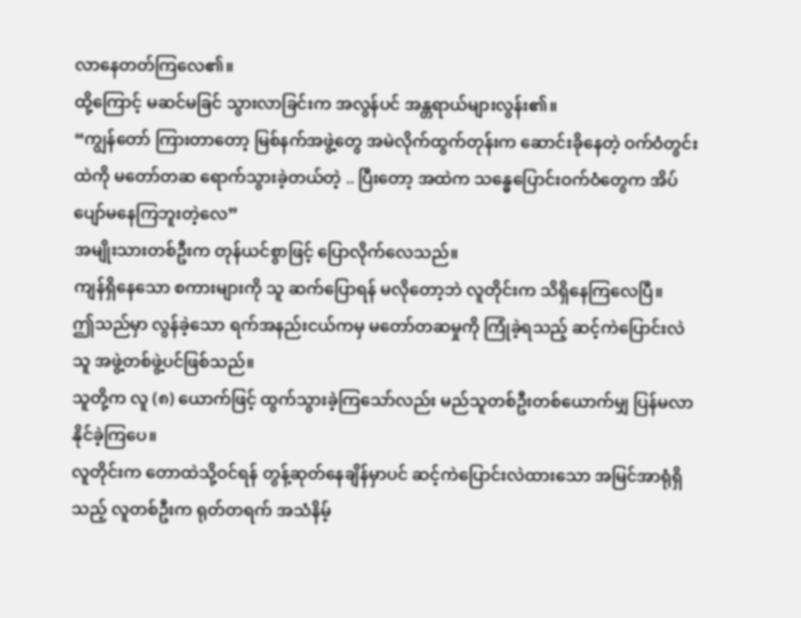လာနေတတ်ကြလေ၏။
ထို့ကြောင့် မဆင်မခြင် သွားလာခြင်းက အလွန်ပင် အန္တရာယ်များလွန်း၏။
“ကျွန်တော် ကြားတာတော့ မြစ်နက်အဖွဲ့တွေ အမဲလိုက်ထွက်တုန်းက ဆောင်းခိုနေတဲ့ ဝက်ဝံတွင်းထဲကို မတော်တဆ ရောက်သွားခဲ့တယ်တဲ့ .. ပြီးတော့ အထဲက သန္ဓေပြောင်းဝက်ဝံတွေက အိပ်ပျော်မနေကြဘူးတဲ့လေ”
အမျိုးသားတစ်ဦးက တုန်ယင်စွာဖြင့် ပြောလိုက်လေသည်။
ကျန်ရှိနေသော စကားများကို သူ ဆက်ပြောရန် မလိုတော့ဘဲ လူတိုင်းက သိရှိနေကြလေပြီ။
ဤသည်မှာ လွန်ခဲ့သော ရက်အနည်းငယ်ကမှ မတော်တဆမှုကို ကြုံခဲ့ရသည့် ဆင့်ကဲပြောင်းလဲသူ အဖွဲ့တစ်ဖွဲ့ပင်ဖြစ်သည်။
သူတို့က လူ (၈) ယောက်ဖြင့် ထွက်သွားခဲ့ကြသော်လည်း မည်သူတစ်ဦးတစ်ယောက်မျှ ပြန်မလာနိုင်ခဲ့ကြပေ။
လူတိုင်းက တောထဲသို့ဝင်ရန် တွန့်ဆုတ်နေချိန်မှာပင် ဆင့်ကဲပြောင်းလဲထားသော အမြင်အာရုံရှိသည့် လူတစ်ဦးက ရုတ်တရက် အသံနိမ့်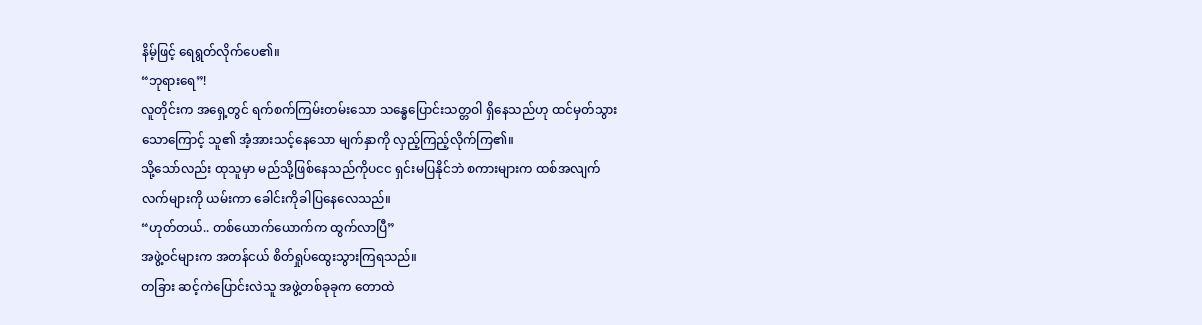နိမ့်ဖြင့် ရေရွတ်လိုက်ပေ၏။
“ဘုရားရေ”!
လူတိုင်းက အရှေ့တွင် ရက်စက်ကြမ်းတမ်းသော သန္ဓေပြောင်းသတ္တဝါ ရှိနေသည်ဟု ထင်မှတ်သွားသောကြောင့် သူ၏ အံ့အားသင့်နေသော မျက်နှာကို လှည့်ကြည့်လိုက်ကြ၏။
သို့သော်လည်း ထုသူမှာ မည်သို့ဖြစ်နေသည်ကိုပငင ရှင်းမပြနိုင်ဘဲ စကားများက ထစ်အလျက် လက်များကို ယမ်းကာ ခေါင်းကိုခါပြနေလေသည်။
“ဟုတ်တယ်.. တစ်ယောက်ယောက်က ထွက်လာပြီ”
အဖွဲ့ဝင်များက အတန်ငယ် စိတ်ရှုပ်ထွေးသွားကြရသည်။
တခြား ဆင့်ကဲပြောင်းလဲသူ အဖွဲ့တစ်ခုခုက တောထဲ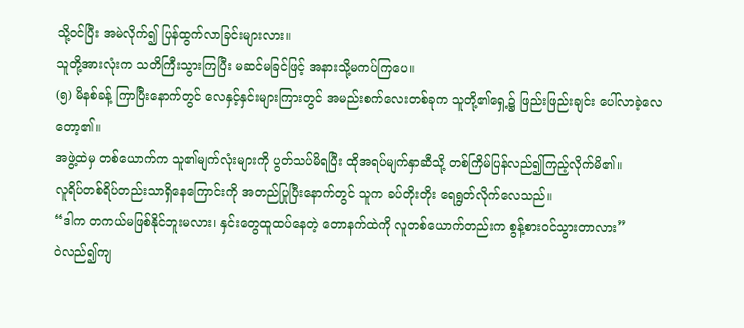သို့ဝင်ပြီး အမဲလိုက်၍ ပြန်ထွက်လာခြင်းများလား။
သူတို့အားလုံးက သတိကြီးသွားကြပြီး မဆင်မခြင်ဖြင့် အနားသို့မကပ်ကြပေ။
(၅) မိနစ်ခန့် ကြာပြီးနောက်တွင် လေနှင့်နှင်းများကြားတွင် အမည်းစက်လေးတစ်ခုက သူတို့၏ရှေ့၌ ဖြည်းဖြည်းချင်း ပေါ်လာခဲ့လေတော့၏။
အဖွဲ့ထဲမှ တစ်ယောက်က သူ၏မျက်လုံးများကို ပွတ်သပ်မိရပြီး ထိုအရပ်မျက်နှာဆီသို့ တစ်ကြိမ်ပြန်လည်၍ကြည့်လိုက်မိ၏။
လူရိပ်တစ်ရိပ်တည်းသာရှိနေကြောင်းကို အတည်ပြုပြီးနောက်တွင် သူက ခပ်တိုးတိုး ရေရွတ်လိုက်လေသည်။
“ဒါက တကယ်မဖြစ်နိုင်ဘူးမလား၊ နှင်းတွေထူထပ်နေတဲ့ တောနက်ထဲကို လူတစ်ယောက်တည်းက စွန့်စားဝင်သွားတာလား”
ဝဲလည်၍ကျ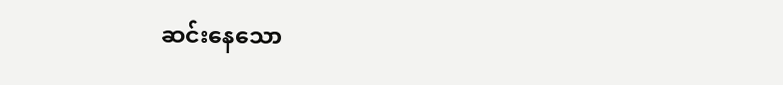ဆင်းနေသော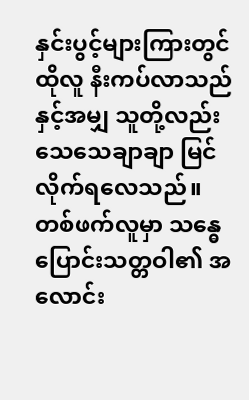နှင်းပွင့်များကြားတွင် ထိုလူ နီးကပ်လာသည်နှင့်အမျှ သူတို့လည်း သေသေချာချာ မြင်လိုက်ရလေသည်။
တစ်ဖက်လူမှာ သန္ဓေပြောင်းသတ္တဝါ၏ အလောင်း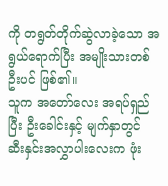ကို တရွတ်တိုက်ဆွဲလာခဲ့သော အရွယ်ရောက်ပြီး အမျိုးသားတစ်ဦးပင် ဖြစ်၏။
သူက အတော်လေး အရပ်ရှည်ပြီး ဦးခေါင်းနှင့် မျက်နှာတွင် ဆီးနှင်းအလွှာပါးလေးက ဖုံး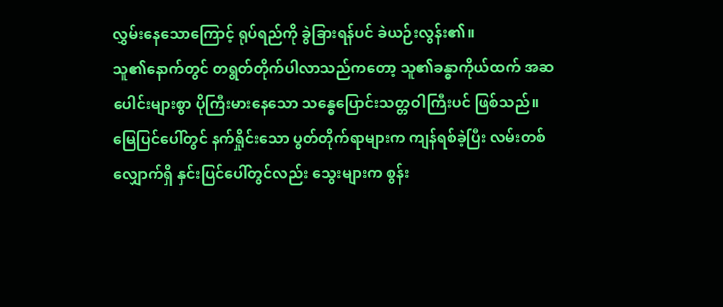လွှမ်းနေသောကြောင့် ရုပ်ရည်ကို ခွဲခြားရန်ပင် ခဲယဉ်းလွန်း၏။
သူ၏နောက်တွင် တရွတ်တိုက်ပါလာသည်ကတော့ သူ၏ခန္ဓာကိုယ်ထက် အဆပေါင်းများစွာ ပိုကြီးမားနေသော သန္ဓေပြောင်းသတ္တဝါကြီးပင် ဖြစ်သည်။
မြေပြင်ပေါ်တွင် နက်ရှိုင်းသော ပွတ်တိုက်ရာများက ကျန်ရစ်ခဲ့ပြီး လမ်းတစ်လျှောက်ရှိ နှင်းပြင်ပေါ်တွင်လည်း သွေးများက စွန်း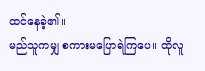ထင်နေခဲ့၏။
မည်သူကမျှ စကားမပြောရဲကြပေ။ ထိုလူ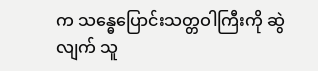က သန္ဓေပြောင်းသတ္တဝါကြီးကို ဆွဲလျက် သူ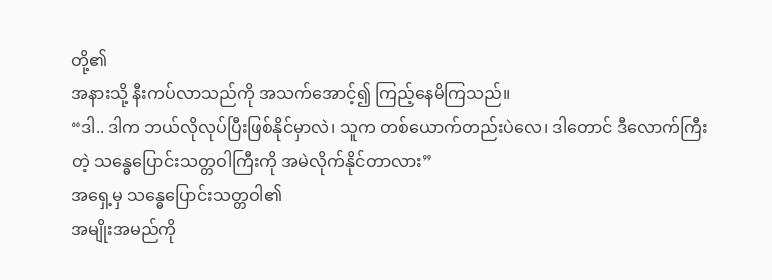တို့၏
အနားသို့ နီးကပ်လာသည်ကို အသက်အောင့်၍ ကြည့်နေမိကြသည်။
“ဒါ.. ဒါက ဘယ်လိုလုပ်ပြီးဖြစ်နိုင်မှာလဲ၊ သူက တစ်ယောက်တည်းပဲလေ၊ ဒါတောင် ဒီလောက်ကြီးတဲ့ သန္ဓေပြောင်းသတ္တဝါကြီးကို အမဲလိုက်နိုင်တာလား”
အရှေ့မှ သန္ဓေပြောင်းသတ္တဝါ၏
အမျိုးအမည်ကို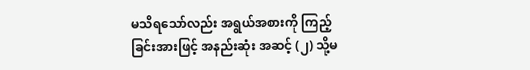မသိရသော်လည်း အရွယ်အစားကို ကြည့်ခြင်းအားဖြင့် အနည်းဆုံး အဆင့် (၂) သို့မ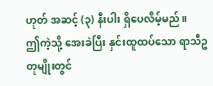ဟုတ် အဆင့် (၃) နီးပါး ရှိပေလိမ့်မည်။
ဤကဲ့သို့ အေးခဲပြီး နှင်းထူထပ်သော ရာသီဥတုမျိုးတွင်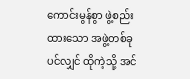ကောင်းမွန်စွာ ဖွဲ့စည်းထားသော အဖွဲ့တစ်ခုပင်လျှင် ထိုကဲ့သို့ အင်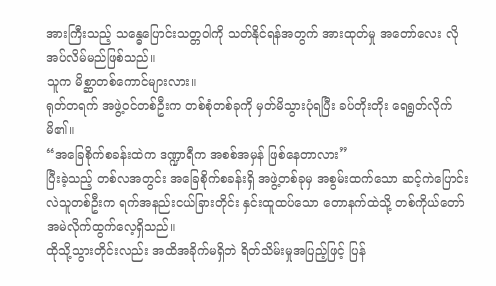အားကြီးသည့် သန္ဓေပြောင်းသတ္တဝါကို သတ်နိုင်ရန်အတွက် အားထုတ်မှု အတော်လေး လိုအပ်လိမ်မည်ဖြစ်သည်။
သူက မိစ္ဆာတစ်ကောင်များလား။
ရုတ်တရက် အဖွဲ့ဝင်တစ်ဦးက တစ်စုံတစ်ခုကို မှတ်မိသွားပုံရပြီး ခပ်တိုးတိုး ရေရွတ်လိုက်မိ၏။
“အခြေစိုက်စခန်းထဲက ဒဏ္ဍာရီက အစစ်အမှန် ဖြစ်နေတာလား”
ပြီးခဲ့သည့် တစ်လအတွင်း အခြေစိုက်စခန်းရှိ အဖွဲ့တစ်ခုမှ အစွမ်းထက်သော ဆင့်ကဲပြောင်းလဲသူတစ်ဦးက ရက်အနည်းငယ်ခြားတိုင်း နှင်းထူထပ်သော တောနက်ထဲသို့ တစ်ကိုယ်တော် အမဲလိုက်ထွက်လေ့ရှိသည်။
ထိုသို့သွားတိုင်းလည်း အထိအခိုက်မရှိဘဲ ရိတ်သိမ်းမှုအပြည့်ဖြင့် ပြန်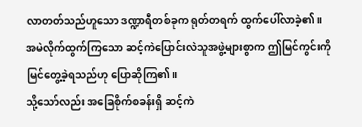လာတတ်သည်ဟူသော ဒဏ္ဍာရီတစ်ခုက ရုတ်တရက် ထွက်ပေါ်လာခဲ့၏။
အမဲလိုက်ထွက်ကြသော ဆင့်ကဲပြောင်းလဲသူအဖွဲ့များစွာက ဤမြင်ကွင်းကို မြင်တွေ့ခဲ့ရသည်ဟု ပြောဆိုကြ၏။
သို့သော်လည်း အခြေစိုက်စခန်းရှိ ဆင့်ကဲ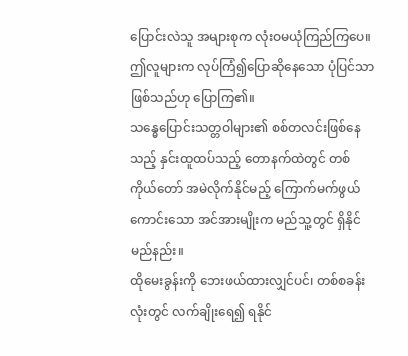ပြောင်းလဲသူ အများစုက လုံးဝမယုံကြည်ကြပေ။
ဤလူများက လုပ်ကြံ၍ပြောဆိုနေသော ပုံပြင်သာဖြစ်သည်ဟု ပြောကြ၏။
သန္ဓေပြောင်းသတ္တဝါများ၏ စစ်တလင်းဖြစ်နေသည့် နှင်းထူထပ်သည့် တောနက်ထဲတွင် တစ်ကိုယ်တော် အမဲလိုက်နိုင်မည့် ကြောက်မက်ဖွယ်ကောင်းသော အင်အားမျိုးက မည်သူ့တွင် ရှိနိုင်မည်နည်း။
ထိုမေးခွန်းကို ဘေးဖယ်ထားလျှင်ပင်၊ တစ်စခန်းလုံးတွင် လက်ချိုးရေ၍ ရနိုင်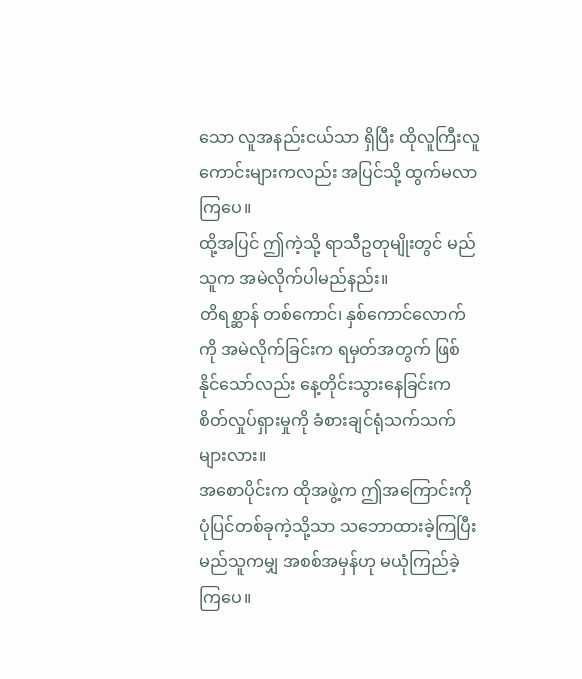သော လူအနည်းငယ်သာ ရှိပြီး ထိုလူကြီးလူကောင်းများကလည်း အပြင်သို့ ထွက်မလာကြပေ။
ထို့အပြင် ဤကဲ့သို့ ရာသီဥတုမျိုးတွင် မည်သူက အမဲလိုက်ပါမည်နည်း။
တိရစ္ဆာန် တစ်ကောင်၊ နှစ်ကောင်လောက်ကို အမဲလိုက်ခြင်းက ရမှတ်အတွက် ဖြစ်နိုင်သော်လည်း နေ့တိုင်းသွားနေခြင်းက စိတ်လှုပ်ရှားမှုကို ခံစားချင်ရုံသက်သက်များလား။
အစောပိုင်းက ထိုအဖွဲ့က ဤအကြောင်းကို ပုံပြင်တစ်ခုကဲ့သို့သာ သဘောထားခဲ့ကြပြီး မည်သူကမျှ အစစ်အမှန်ဟု မယုံကြည်ခဲ့ကြပေ။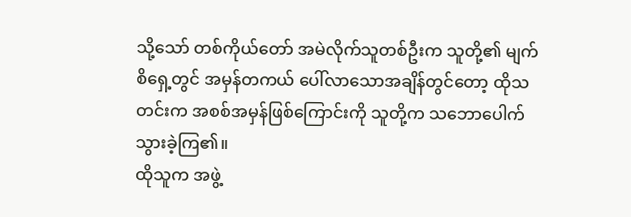သို့သော် တစ်ကိုယ်တော် အမဲလိုက်သူတစ်ဦးက သူတို့၏ မျက်စိရှေ့တွင် အမှန်တကယ် ပေါ်လာသောအချိန်တွင်တော့ ထိုသတင်းက အစစ်အမှန်ဖြစ်ကြောင်းကို သူတို့က သဘောပေါက်သွားခဲ့ကြ၏။
ထိုသူက အဖွဲ့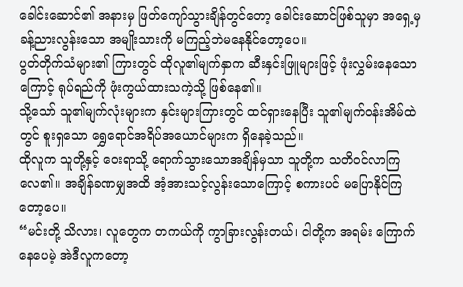ခေါင်းဆောင်၏ အနားမှ ဖြတ်ကျော်သွားချိန်တွင်တော့ ခေါင်းဆောင်ဖြစ်သူမှာ အရှေ့မှ ခန့်ညားလွန်းသော အမျိုးသားကို မကြည့်ဘဲမနေနိုင်တော့ပေ။
ပွတ်တိုက်သံများ၏ ကြားတွင် ထိုလူ၏မျက်နှာက ဆီးနှင်းဖြူများဖြင့် ဖုံးလွှမ်းနေသောကြောင့် ရုပ်ရည်ကို ဖုံးကွယ်ထားသကဲ့သို့ ဖြစ်နေ၏။
သို့သော် သူ၏မျက်လုံးများက နှင်းများကြားတွင် ထင်ရှားနေပြီး သူ၏မျက်ဝန်းအိမ်ထဲတွင် စူးရှသော ရွှေရောင်အရိပ်အယောင်များက ရှိနေခဲ့သည်။
ထိုလူက သူတို့နှင့် ဝေးရာသို့ ရောက်သွားသောအချိန်မှသာ သူတို့က သတိဝင်လာကြလေ၏။ အချိန်ခဏမျှအထိ အံ့အားသင့်လွန်းသောကြောင့် စကားပင် မပြောနိုင်ကြတော့ပေ။
“မင်းတို့ သိလား၊ လူတွေက တကယ်ကို ကွာခြားလွန်းတယ်၊ ငါတို့က အရမ်း ကြောက်နေပေမဲ့ အဲဒီလူကတော့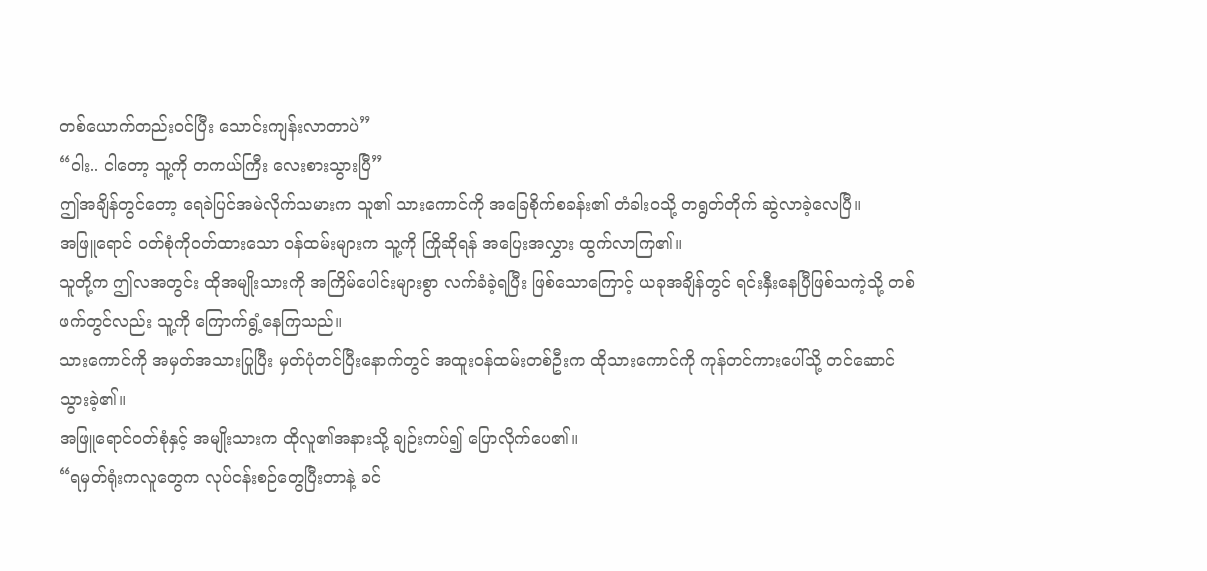တစ်ယောက်တည်းဝင်ပြီး သောင်းကျန်းလာတာပဲ”
“ဝါး.. ငါတော့ သူ့ကို တကယ်ကြီး လေးစားသွားပြီ”
ဤအချိန်တွင်တော့ ရေခဲပြင်အမဲလိုက်သမားက သူ၏ သားကောင်ကို အခြေစိုက်စခန်း၏ တံခါးဝသို့ တရွတ်တိုက် ဆွဲလာခဲ့လေပြီ။
အဖြူရောင် ဝတ်စုံကိုဝတ်ထားသော ဝန်ထမ်းများက သူ့ကို ကြိုဆိုရန် အပြေးအလွှား ထွက်လာကြ၏။
သူတို့က ဤလအတွင်း ထိုအမျိုးသားကို အကြိမ်ပေါင်းများစွာ လက်ခံခဲ့ရပြီး ဖြစ်သောကြောင့် ယခုအချိန်တွင် ရင်းနှီးနေပြီဖြစ်သကဲ့သို့ တစ်ဖက်တွင်လည်း သူ့ကို ကြောက်ရွံ့နေကြသည်။
သားကောင်ကို အမှတ်အသားပြုပြီး မှတ်ပုံတင်ပြီးနောက်တွင် အထူးဝန်ထမ်းတစ်ဦးက ထိုသားကောင်ကို ကုန်တင်ကားပေါ်သို့ တင်ဆောင်သွားခဲ့၏။
အဖြူရောင်ဝတ်စုံနှင့် အမျိုးသားက ထိုလူ၏အနားသို့ ချဉ်းကပ်၍ ပြောလိုက်ပေ၏။
“ရမှတ်ရုံးကလူတွေက လုပ်ငန်းစဉ်တွေပြီးတာနဲ့ ခင်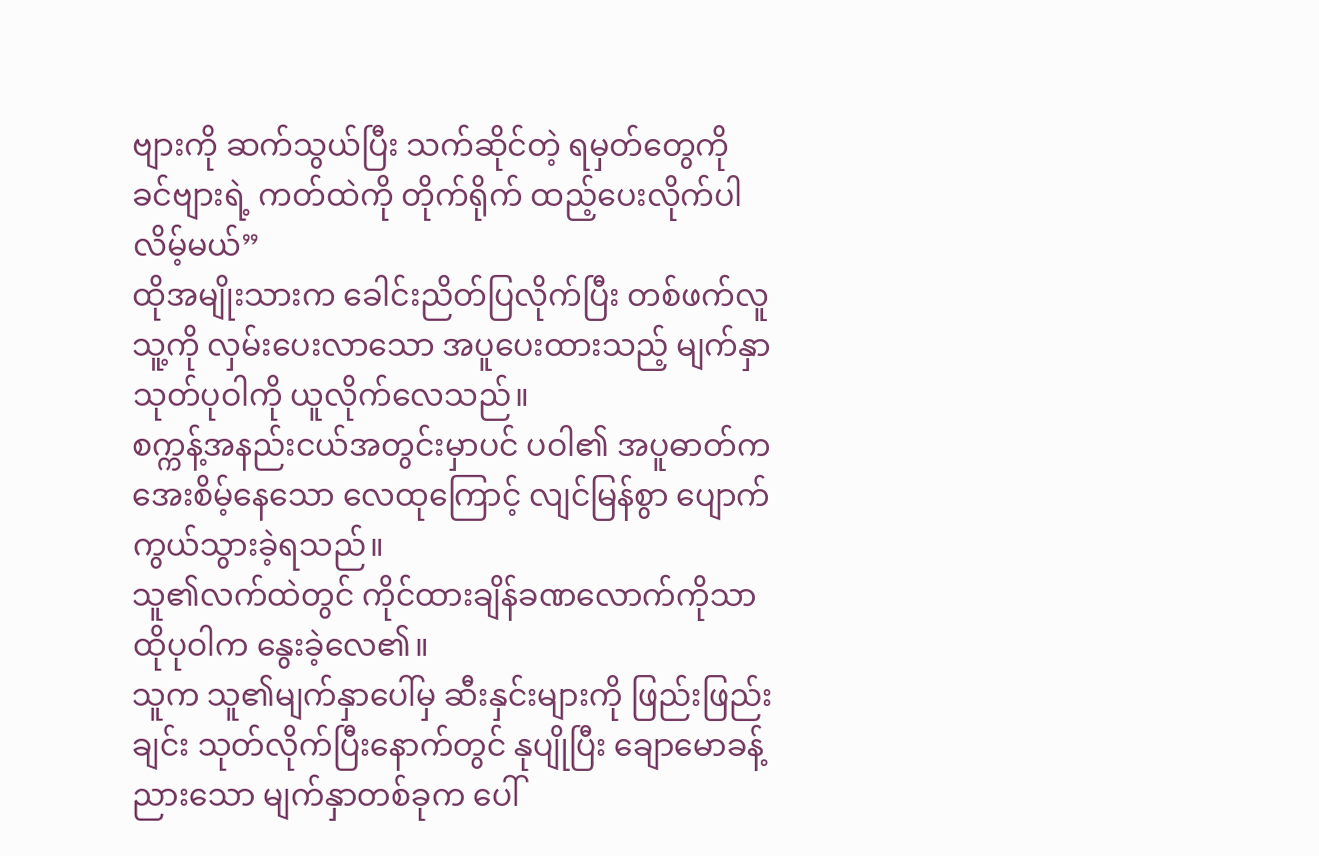ဗျားကို ဆက်သွယ်ပြီး သက်ဆိုင်တဲ့ ရမှတ်တွေကို ခင်ဗျားရဲ့ ကတ်ထဲကို တိုက်ရိုက် ထည့်ပေးလိုက်ပါလိမ့်မယ်”
ထိုအမျိုးသားက ခေါင်းညိတ်ပြလိုက်ပြီး တစ်ဖက်လူ သူ့ကို လှမ်းပေးလာသော အပူပေးထားသည့် မျက်နှာသုတ်ပုဝါကို ယူလိုက်လေသည်။
စက္ကန့်အနည်းငယ်အတွင်းမှာပင် ပဝါ၏ အပူဓာတ်က အေးစိမ့်နေသော လေထုကြောင့် လျင်မြန်စွာ ပျောက်ကွယ်သွားခဲ့ရသည်။
သူ၏လက်ထဲတွင် ကိုင်ထားချိန်ခဏလောက်ကိုသာ ထိုပုဝါက နွေးခဲ့လေ၏။
သူက သူ၏မျက်နှာပေါ်မှ ဆီးနှင်းများကို ဖြည်းဖြည်းချင်း သုတ်လိုက်ပြီးနောက်တွင် နုပျိုပြီး ချောမောခန့်ညားသော မျက်နှာတစ်ခုက ပေါ်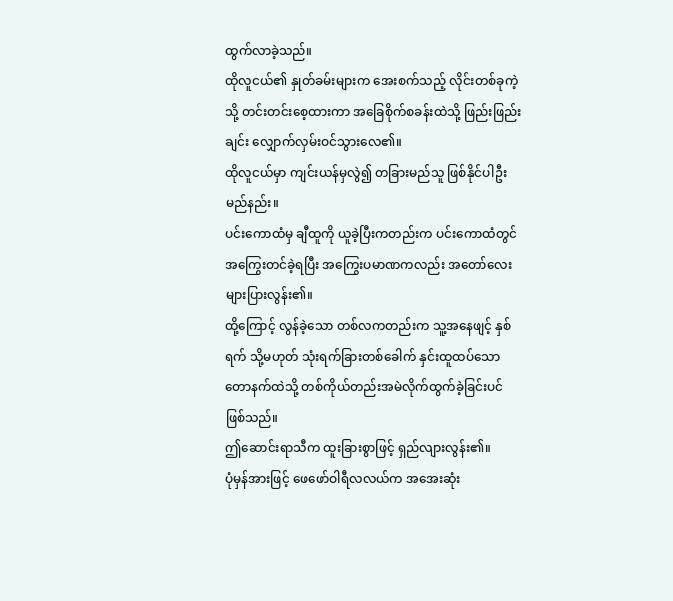ထွက်လာခဲ့သည်။
ထိုလူငယ်၏ နှုတ်ခမ်းများက အေးစက်သည့် လိုင်းတစ်ခုကဲ့သို့ တင်းတင်းစေ့ထားကာ အခြေစိုက်စခန်းထဲသို့ ဖြည်းဖြည်းချင်း လျှောက်လှမ်းဝင်သွားလေ၏။
ထိုလူငယ်မှာ ကျင်းယန်မှလွဲ၍ တခြားမည်သူ ဖြစ်နိုင်ပါဦးမည်နည်း။
ပင်းကောထံမှ ချီထူကို ယူခဲ့ပြီးကတည်းက ပင်းကောထံတွင် အကြွေးတင်ခဲ့ရပြီး အကြွေးပမာဏကလည်း အတော်လေး များပြားလွန်း၏။
ထို့ကြောင့် လွန်ခဲ့သော တစ်လကတည်းက သူ့အနေဖျင့် နှစ်ရက် သို့မဟုတ် သုံးရက်ခြားတစ်ခေါက် နှင်းထူထပ်သော တောနက်ထဲသို့ တစ်ကိုယ်တည်းအမဲလိုက်ထွက်ခဲ့ခြင်းပင် ဖြစ်သည်။
ဤဆောင်းရာသီက ထူးခြားစွာဖြင့် ရှည်လျားလွန်း၏။
ပုံမှန်အားဖြင့် ဖေဖော်ဝါရီလလယ်က အအေးဆုံး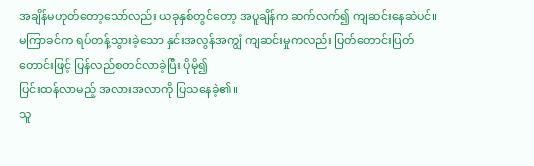အချိန်မဟုတ်တော့သော်လည်း ယခုနှစ်တွင်တော့ အပူချိန်က ဆက်လက်၍ ကျဆင်းနေဆဲပင်။
မကြာခင်က ရပ်တန့်သွားခဲ့သော နှင်းအလွန်အကျွံ ကျဆင်းမှုကလည်း ပြတ်တောင်းပြတ်တောင်းဖြင့် ပြန်လည်စတင်လာခဲ့ပြီး ပိုမို၍
ပြင်းထန်လာမည့် အလားအလာကို ပြသနေခဲ့၏။
သူ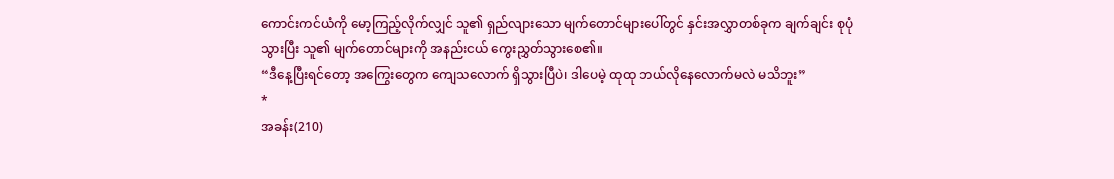ကောင်းကင်ယံကို မော့ကြည့်လိုက်လျှင် သူ၏ ရှည်လျားသော မျက်တောင်များပေါ်တွင် နှင်းအလွှာတစ်ခုက ချက်ချင်း စုပုံသွားပြီး သူ၏ မျက်တောင်များကို အနည်းငယ် ကွေးညွှတ်သွားစေ၏။
“ဒီနေ့ပြီးရင်တော့ အကြွေးတွေက ကျေသလောက် ရှိသွားပြီပဲ၊ ဒါပေမဲ့ ထုထု ဘယ်လိုနေလောက်မလဲ မသိဘူး”
*
အခန်း(210)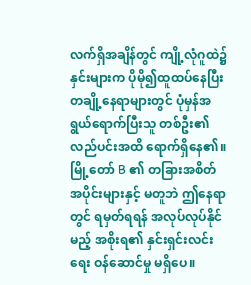လက်ရှိအချိန်တွင် ကျို့လုံဂူထဲ၌ နှင်းများက ပိုမို၍ထူထပ်နေပြီး တချို့နေရာများတွင် ပုံမှန်အရွယ်ရောက်ပြီးသူ တစ်ဦး၏ လည်ပင်းအထိ ရောက်ရှိနေ၏။
မြို့တော် B ၏ တခြားအစိတ်အပိုင်းများနှင့် မတူဘဲ ဤနေရာတွင် ရမှတ်ရရန် အလုပ်လုပ်နိုင်မည့် အစိုးရ၏ နှင်းရှင်းလင်းရေး ဝန်ဆောင်မှု မရှိပေ။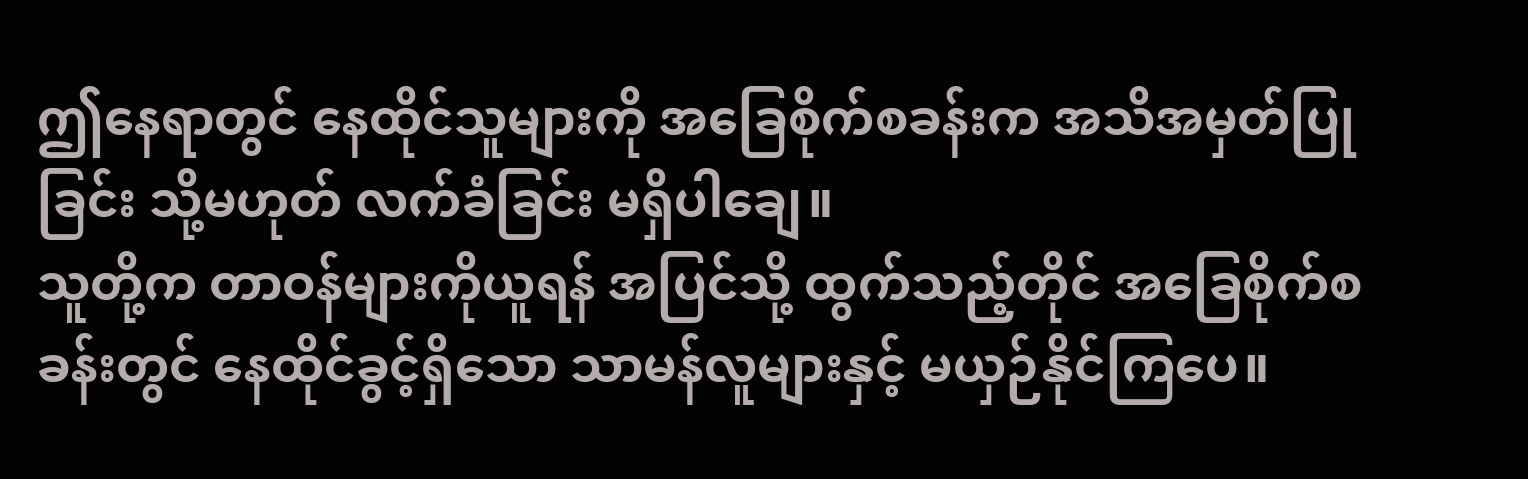ဤနေရာတွင် နေထိုင်သူများကို အခြေစိုက်စခန်းက အသိအမှတ်ပြုခြင်း သို့မဟုတ် လက်ခံခြင်း မရှိပါချေ။
သူတို့က တာဝန်များကိုယူရန် အပြင်သို့ ထွက်သည့်တိုင် အခြေစိုက်စခန်းတွင် နေထိုင်ခွင့်ရှိသော သာမန်လူများနှင့် မယှဉ်နိုင်ကြပေ။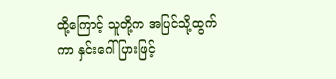ထို့ကြောင့် သူတို့က အပြင်သို့ထွက်ကာ နှင်းဂေါ်ပြားဖြင့်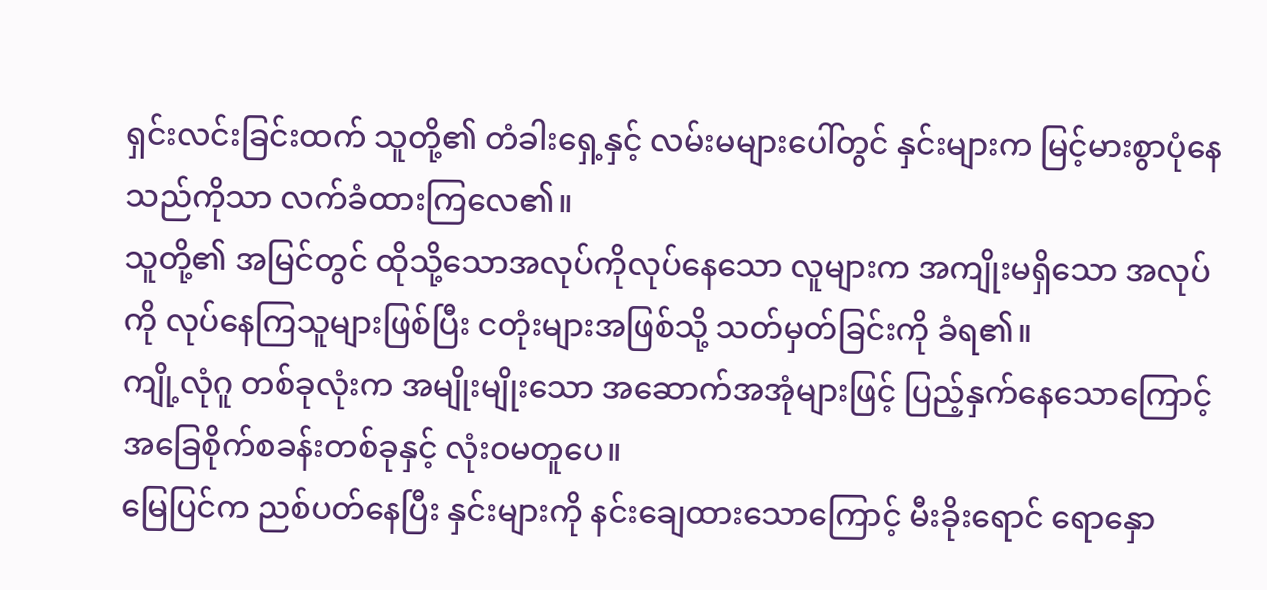ရှင်းလင်းခြင်းထက် သူတို့၏ တံခါးရှေ့နှင့် လမ်းမများပေါ်တွင် နှင်းများက မြင့်မားစွာပုံနေသည်ကိုသာ လက်ခံထားကြလေ၏။
သူတို့၏ အမြင်တွင် ထိုသို့သောအလုပ်ကိုလုပ်နေသော လူများက အကျိုးမရှိသော အလုပ်ကို လုပ်နေကြသူများဖြစ်ပြီး ငတုံးများအဖြစ်သို့ သတ်မှတ်ခြင်းကို ခံရ၏။
ကျို့လုံဂူ တစ်ခုလုံးက အမျိုးမျိုးသော အဆောက်အအုံများဖြင့် ပြည့်နှက်နေသောကြောင့် အခြေစိုက်စခန်းတစ်ခုနှင့် လုံးဝမတူပေ။
မြေပြင်က ညစ်ပတ်နေပြီး နှင်းများကို နင်းချေထားသောကြောင့် မီးခိုးရောင် ရောနှော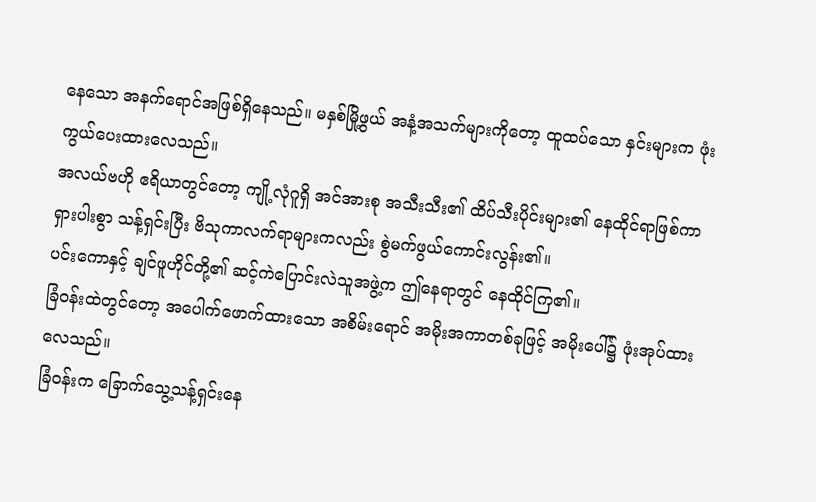နေသော အနက်ရောင်အဖြစ်ရှိနေသည်။ မနှစ်မြို့ဖွယ် အနံ့အသက်များကိုတော့ ထူထပ်သော နှင်းများက ဖုံးကွယ်ပေးထားလေသည်။
အလယ်ဗဟို ဧရိယာတွင်တော့ ကျို့လုံဂူရှိ အင်အားစု အသီးသီး၏ ထိပ်သီးပိုင်းများ၏ နေထိုင်ရာဖြစ်ကာ ရှားပါးစွာ သန့်ရှင်းပြီး ဗိသုကာလက်ရာများကလည်း စွဲမက်ဖွယ်ကောင်းလွန်း၏။
ပင်းကောနှင့် ချင်ဖူဟိုင်တို့၏ ဆင့်ကဲပြောင်းလဲသူအဖွဲ့က ဤနေရာတွင် နေထိုင်ကြ၏။
ခြံဝန်းထဲတွင်တော့ အပေါက်ဖောက်ထားသော အစိမ်းရောင် အမိုးအကာတစ်ခုဖြင့် အမိုးပေါ်၌ ဖုံးအုပ်ထားလေသည်။
ခြံဝန်းက ခြောက်သွေ့သန့်ရှင်းနေ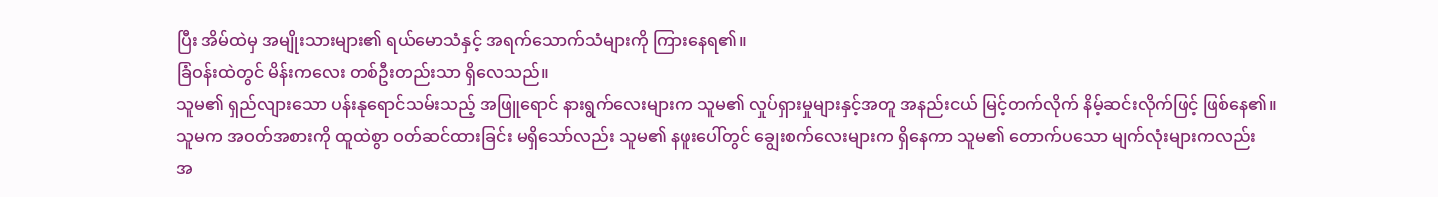ပြီး အိမ်ထဲမှ အမျိုးသားများ၏ ရယ်မောသံနှင့် အရက်သောက်သံများကို ကြားနေရ၏။
ခြံဝန်းထဲတွင် မိန်းကလေး တစ်ဦးတည်းသာ ရှိလေသည်။
သူမ၏ ရှည်လျားသော ပန်းနုရောင်သမ်းသည့် အဖြူရောင် နားရွက်လေးများက သူမ၏ လှုပ်ရှားမှုများနှင့်အတူ အနည်းငယ် မြင့်တက်လိုက် နိမ့်ဆင်းလိုက်ဖြင့် ဖြစ်နေ၏။
သူမက အဝတ်အစားကို ထူထဲစွာ ဝတ်ဆင်ထားခြင်း မရှိသော်လည်း သူမ၏ နဖူးပေါ်တွင် ချွေးစက်လေးများက ရှိနေကာ သူမ၏ တောက်ပသော မျက်လုံးများကလည်း
အ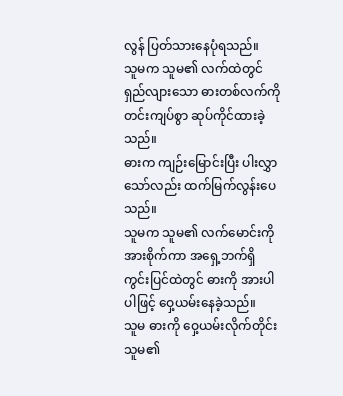လွန် ပြတ်သားနေပုံရသည်။
သူမက သူမ၏ လက်ထဲတွင် ရှည်လျားသော ဓားတစ်လက်ကို တင်းကျပ်စွာ ဆုပ်ကိုင်ထားခဲ့သည်။
ဓားက ကျဉ်းမြောင်းပြီး ပါးလွှာသော်လည်း ထက်မြက်လွန်းပေသည်။
သူမက သူမ၏ လက်မောင်းကို အားစိုက်ကာ အရှေ့ဘက်ရှိ ကွင်းပြင်ထဲတွင် ဓားကို အားပါပါဖြင့် ဝှေ့ယမ်းနေခဲ့သည်။
သူမ ဓားကို ဝှေ့ယမ်းလိုက်တိုင်း သူမ၏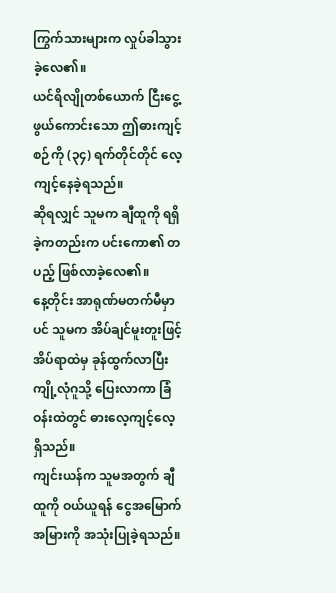ကြွက်သားများက လှုပ်ခါသွားခဲ့လေ၏။
ယင်ရိလျိုတစ်ယောက် ငြီးငွေ့ဖွယ်ကောင်းသော ဤဓားကျင့်စဉ်ကို (၃၄) ရက်တိုင်တိုင် လေ့ကျင့်နေခဲ့ရသည်။
ဆိုရလျှင် သူမက ချီထူကို ရရှိခဲ့ကတည်းက ပင်းကော၏ တပည့် ဖြစ်လာခဲ့လေ၏။
နေ့တိုင်း အာရုဏ်မတက်မီမှာပင် သူမက အိပ်ချင်မူးတူးဖြင့် အိပ်ရာထဲမှ ခုန်ထွက်လာပြီး ကျို့လုံဂူသို့ ပြေးလာကာ ခြံဝန်းထဲတွင် ဓားလေ့ကျင့်လေ့ရှိသည်။
ကျင်းယန်က သူမအတွက် ချီထူကို ဝယ်ယူရန် ငွေအမြောက်အမြားကို အသုံးပြုခဲ့ရသည်။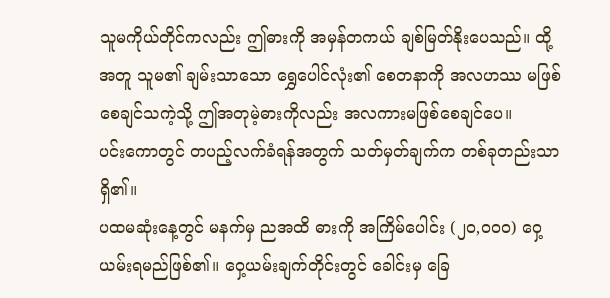သူမကိုယ်တိုင်ကလည်း ဤဓားကို အမှန်တကယ် ချစ်မြတ်နိုးပေသည်။ ထို့အတူ သူမ၏ ချမ်းသာသော ရွှေပေါင်လုံး၏ စေတနာကို အလဟဿ မဖြစ်စေချင်သကဲ့သို့ ဤအတုမဲ့ဓားကိုလည်း အလကားမဖြစ်စေချင်ပေ။
ပင်းကောတွင် တပည့်လက်ခံရန်အတွက် သတ်မှတ်ချက်က တစ်ခုတည်းသာ ရှိ၏။
ပထမဆုံးနေ့တွင် မနက်မှ ညအထိ ဓားကို အကြိမ်ပေါင်း (၂၀,၀၀၀) ဝှေ့ယမ်းရမည်ဖြစ်၏။ ဝှေ့ယမ်းချက်တိုင်းတွင် ခေါင်းမှ ခြေ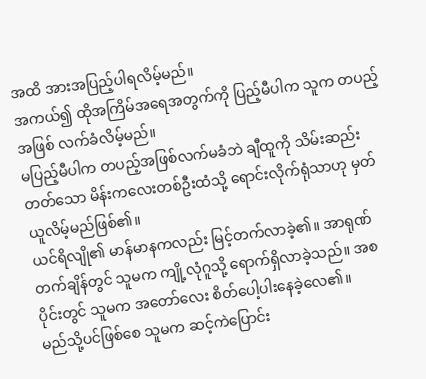အထိ အားအပြည့်ပါရလိမ့်မည်။
အကယ်၍ ထိုအကြိမ်အရေအတွက်ကို ပြည့်မီပါက သူက တပည့်အဖြစ် လက်ခံလိမ့်မည်။
မပြည့်မီပါက တပည့်အဖြစ်လက်မခံဘဲ ချီထူကို သိမ်းဆည်းတတ်သော မိန်းကလေးတစ်ဦးထံသို့ ရောင်းလိုက်ရုံသာဟု မှတ်ယူလိမ့်မည်ဖြစ်၏။
ယင်ရိလျို၏ မာန်မာနကလည်း မြင့်တက်လာခဲ့၏။ အာရုဏ်တက်ချိန်တွင် သူမက ကျို့လုံဂူသို့ ရောက်ရှိလာခဲ့သည်။ အစပိုင်းတွင် သူမက အတော်လေး စိတ်ပေါ့ပါးနေခဲ့လေ၏။
မည်သို့ပင်ဖြစ်စေ သူမက ဆင့်ကဲပြောင်း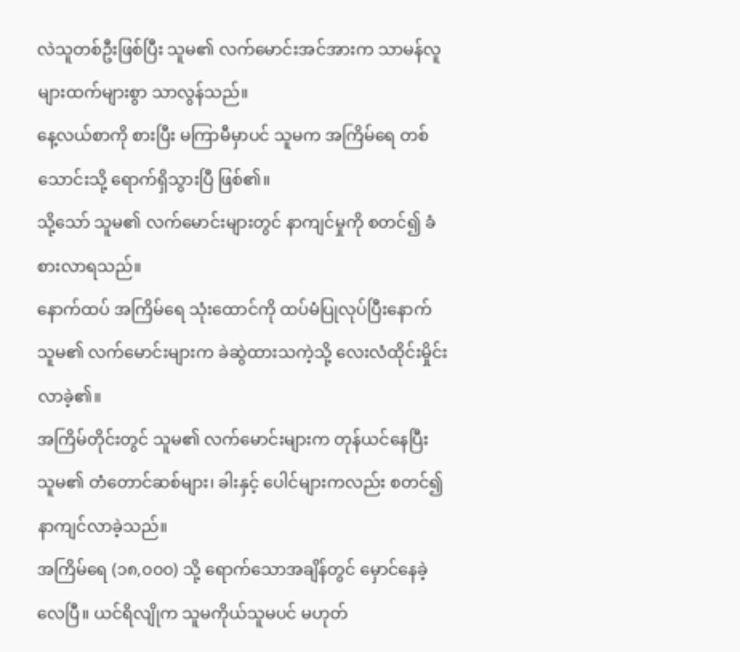လဲသူတစ်ဦးဖြစ်ပြီး သူမ၏ လက်မောင်းအင်အားက သာမန်လူများထက်များစွာ သာလွန်သည်။
နေ့လယ်စာကို စားပြီး မကြာမီမှာပင် သူမက အကြိမ်ရေ တစ်သောင်းသို့ ရောက်ရှိသွားပြီ ဖြစ်၏။
သို့သော် သူမ၏ လက်မောင်းများတွင် နာကျင်မှုကို စတင်၍ ခံစားလာရသည်။
နောက်ထပ် အကြိမ်ရေ သုံးထောင်ကို ထပ်မံပြုလုပ်ပြီးနောက် သူမ၏ လက်မောင်းများက ခဲဆွဲထားသကဲ့သို့ လေးလံထိုင်းမှိုင်းလာခဲ့၏။
အကြိမ်တိုင်းတွင် သူမ၏ လက်မောင်းများက တုန်ယင်နေပြီး သူမ၏ တံတောင်ဆစ်များ၊ ခါးနှင့် ပေါင်များကလည်း စတင်၍ နာကျင်လာခဲ့သည်။
အကြိမ်ရေ (၁၈,၀၀၀) သို့ ရောက်သောအချိန်တွင် မှောင်နေခဲ့လေပြီ။ ယင်ရိလျိုက သူမကိုယ်သူမပင် မဟုတ်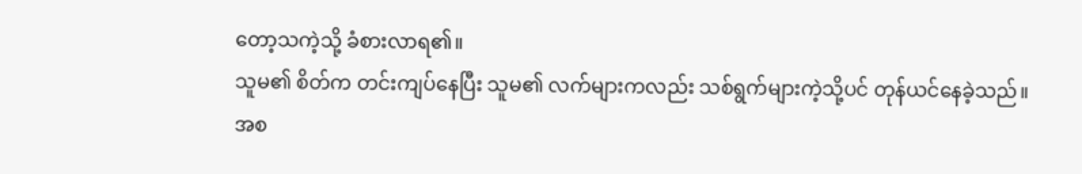တော့သကဲ့သို့ ခံစားလာရ၏။
သူမ၏ စိတ်က တင်းကျပ်နေပြီး သူမ၏ လက်များကလည်း သစ်ရွက်များကဲ့သို့ပင် တုန်ယင်နေခဲ့သည်။
အစ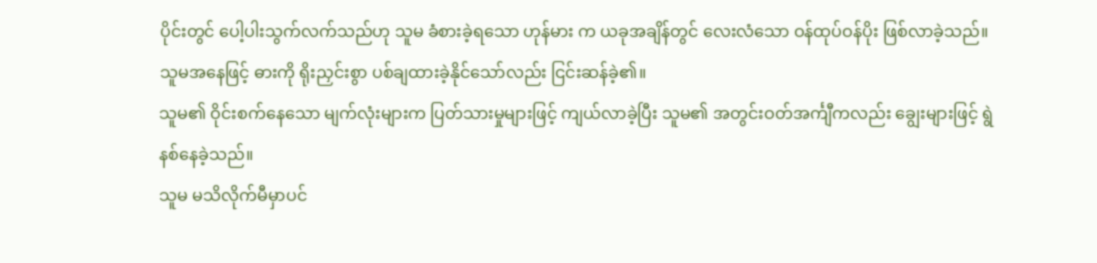ပိုင်းတွင် ပေါ့ပါးသွက်လက်သည်ဟု သူမ ခံစားခဲ့ရသော ဟုန်မား က ယခုအချိန်တွင် လေးလံသော ဝန်ထုပ်ဝန်ပိုး ဖြစ်လာခဲ့သည်။
သူမအနေဖြင့် ဓားကို ရိုးညှင်းစွာ ပစ်ချထားခဲ့နိုင်သော်လည်း ငြင်းဆန်ခဲ့၏။
သူမ၏ ဝိုင်းစက်နေသော မျက်လုံးများက ပြတ်သားမှုများဖြင့် ကျယ်လာခဲ့ပြီး သူမ၏ အတွင်းဝတ်အင်္ကျီကလည်း ချွေးများဖြင့် ရွဲနစ်နေခဲ့သည်။
သူမ မသိလိုက်မီမှာပင်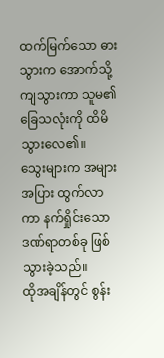ထက်မြက်သော ဓားသွားက အောက်သို့ ကျသွားကာ သူမ၏ ခြေသလုံးကို ထိမိသွားလေ၏။
သွေးများက အများအပြား ထွက်လာကာ နက်ရှိုင်းသော ဒဏ်ရာတစ်ခု ဖြစ်သွားခဲ့သည်။
ထိုအချိန်တွင် စွန်း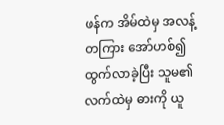ဖန်က အိမ်ထဲမှ အလန့်တကြား အော်ဟစ်၍ ထွက်လာခဲ့ပြီး သူမ၏လက်ထဲမှ ဓားကို ယူ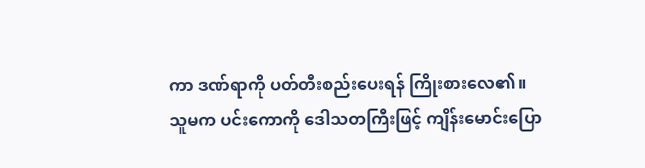ကာ ဒဏ်ရာကို ပတ်တီးစည်းပေးရန် ကြိုးစားလေ၏။
သူမက ပင်းကောကို ဒေါသတကြီးဖြင့် ကျိန်းမောင်းပြော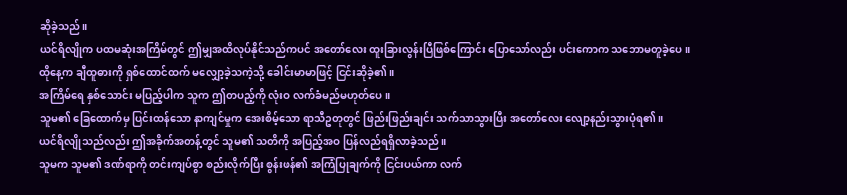ဆိုခဲ့သည်။
ယင်ရိလျိုက ပထမဆုံးအကြိမ်တွင် ဤမျှအထိလုပ်နိုင်သည်ကပင် အတော်လေး ထူးခြားလွန်းပြီဖြစ်ကြောင်း ပြောသော်လည်း ပင်းကောက သဘောမတူခဲ့ပေ။
ထိုနေ့က ချီထူဓားကို ရှစ်ထောင်ထက် မလျှော့ခဲ့သကဲ့သို့ ခေါင်းမာမာဖြင့် ငြင်းဆိုခဲ့၏။
အကြိမ်ရေ နှစ်သောင်း မပြည့်ပါက သူက ဤတပည့်ကို လုံးဝ လက်ခံမည်မဟုတ်ပေ။
သူမ၏ ခြေထောက်မှ ပြင်းထန်သော နာကျင်မှုက အေးစိမ့်သော ရာသီဥတုတွင် ဖြည်းဖြည်းချင်း သက်သာသွားပြီး အတော်လေး လျော့နည်းသွားပုံရ၏။
ယင်ရိလျိုသည်လည်း ဤအခိုက်အတန့်တွင် သူမ၏ သတိကို အပြည့်အဝ ပြန်လည်ရရှိလာခဲ့သည်။
သူမက သူမ၏ ဒဏ်ရာကို တင်းကျပ်စွာ စည်းလိုက်ပြီး စွန်းဖန်၏ အကြံပြုချက်ကို ငြင်းပယ်ကာ လက်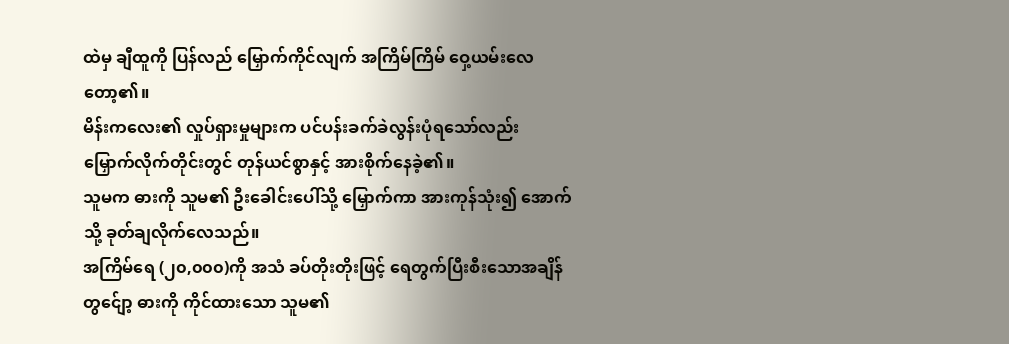ထဲမှ ချီထူကို ပြန်လည် မြှောက်ကိုင်လျက် အကြိမ်ကြိမ် ဝှေ့ယမ်းလေတော့၏။
မိန်းကလေး၏ လှုပ်ရှားမှုများက ပင်ပန်းခက်ခဲလွန်းပုံရသော်လည်း မြှောက်လိုက်တိုင်းတွင် တုန်ယင်စွာနှင့် အားစိုက်နေခဲ့၏။
သူမက ဓားကို သူမ၏ ဦးခေါင်းပေါ်သို့ မြှောက်ကာ အားကုန်သုံး၍ အောက်သို့ ခုတ်ချလိုက်လေသည်။
အကြိမ်ရေ (၂၀,၀၀၀)ကို အသံ ခပ်တိုးတိုးဖြင့် ရေတွက်ပြီးစီးသောအချိန်တွင်ျော့ ဓားကို ကိုင်ထားသော သူမ၏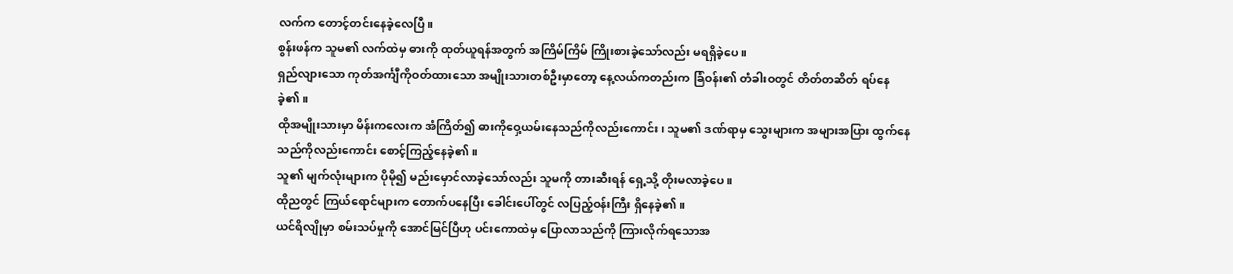လက်က တောင့်တင်းနေခဲ့လေပြီ။
စွန်းဖန်က သူမ၏ လက်ထဲမှ ဓားကို ထုတ်ယူရန်အတွက် အကြိမ်ကြိမ် ကြိုးစားခဲ့သော်လည်း မရရှိခဲ့ပေ။
ရှည်လျားသော ကုတ်အင်္ကျီကိုဝတ်ထားသော အမျိုးသားတစ်ဦးမှာတော့ နေ့လယ်ကတည်းက ခြံဝန်း၏ တံခါးဝတွင် တိတ်တဆိတ် ရပ်နေခဲ့၏။
ထိုအမျိုးသားမှာ မိန်းကလေးက အံကြိတ်၍ ဓားကိုဝှေ့ယမ်းနေသည်ကိုလည်းကောင်း၊ သူမ၏ ဒဏ်ရာမှ သွေးများက အများအပြား ထွက်နေသည်ကိုလည်းကောင်း စောင့်ကြည့်နေခဲ့၏။
သူ၏ မျက်လုံးများက ပိုမို၍ မည်းမှောင်လာခဲ့သော်လည်း သူမကို တားဆီးရန် ရှေ့သို့ တိုးမလာခဲ့ပေ။
ထိုညတွင် ကြယ်ရောင်များက တောက်ပနေပြီး ခေါင်းပေါ်တွင် လပြည့်ဝန်းကြီး ရှိနေခဲ့၏။
ယင်ရိလျိုမှာ စမ်းသပ်မှုကို အောင်မြင်ပြီဟု ပင်းကောထဲမှ ပြောလာသည်ကို ကြားလိုက်ရသောအ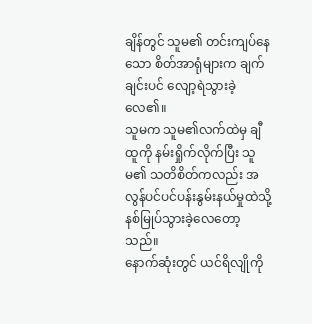ချိန်တွင် သူမ၏ တင်းကျပ်နေသော စိတ်အာရုံများက ချက်ချင်းပင် လျော့ရဲသွားခဲ့လေ၏။
သူမက သူမ၏လက်ထဲမှ ချီထူကို နမ်းရှိုက်လိုက်ပြီး သူမ၏ သတိစိတ်ကလည်း အလွန်ပင်ပင်ပန်းနွမ်းနယ်မှုထဲသို့ နစ်မြုပ်သွားခဲ့လေတော့သည်။
နောက်ဆုံးတွင် ယင်ရိလျိုကို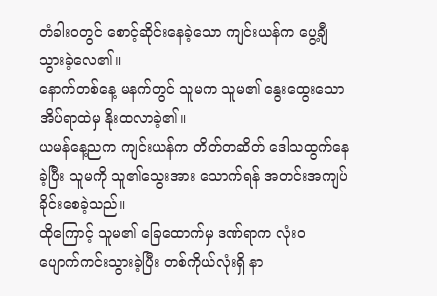တံခါးဝတွင် စောင့်ဆိုင်းနေခဲ့သော ကျင်းယန်က ပွေ့ချီသွားခဲ့လေ၏။
နောက်တစ်နေ့ မနက်တွင် သူမက သူမ၏ နွေးထွေးသော အိပ်ရာထဲမှ နိုးထလာခဲ့၏။
ယမန်နေ့ညက ကျင်းယန်က တိတ်တဆိတ် ဒေါသထွက်နေခဲ့ပြီး သူမကို သူ၏သွေးအား သောက်ရန် အတင်းအကျပ် ခိုင်းစေခဲ့သည်။
ထိုကြောင့် သူမ၏ ခြေထောက်မှ ဒဏ်ရာက လုံးဝ ပျောက်ကင်းသွားခဲ့ပြီး တစ်ကိုယ်လုံးရှိ နာ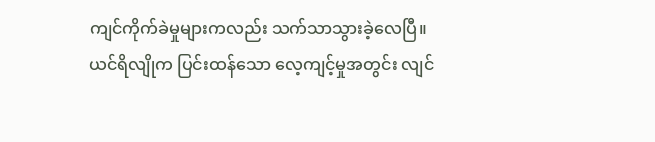ကျင်ကိုက်ခဲမှုများကလည်း သက်သာသွားခဲ့လေပြီ။
ယင်ရိလျိုက ပြင်းထန်သော လေ့ကျင့်မှုအတွင်း လျင်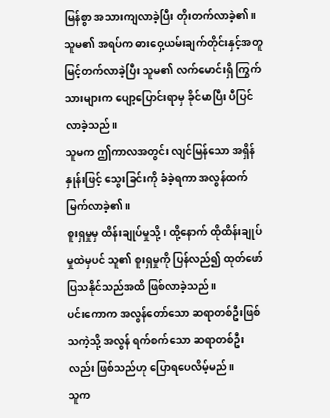မြန်စွာ အသားကျလာခဲ့ပြီး တိုးတက်လာခဲ့၏။
သူမ၏ အရပ်က ဓားဝှေ့ယမ်းချက်တိုင်းနှင့်အတူ မြင့်တက်လာခဲ့ပြီး သူမ၏ လက်မောင်းရှိ ကြွက်သားများက ပျော့ပြောင်းရာမှ ခိုင်မာပြီး ပီပြင်လာခဲ့သည်။
သူမက ဤကာလအတွင်း လျင်မြန်သော အရှိန်နှုန်းဖြင့် သွေးခြင်းကို ခံခဲ့ရကာ အလွန်ထက်မြက်လာခဲ့၏။
စူးရှမှုမှ ထိန်းချုပ်မှုသို့၊ ထို့နောက် ထိုထိန်းချုပ်မှုထဲမှပင် သူ၏ စူးရှမှုကို ပြန်လည်၍ ထုတ်ဖော်ပြသနိုင်သည်အထိ ဖြစ်လာခဲ့သည်။
ပင်းကောက အလွန်တော်သော ဆရာတစ်ဦးဖြစ်သကဲ့သို့ အလွန် ရက်စက်သော ဆရာတစ်ဦးလည်း ဖြစ်သည်ဟု ပြောရပေလိမ့်မည်။
သူက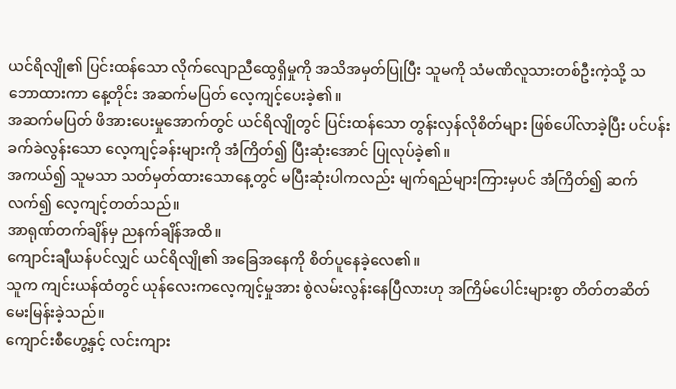ယင်ရိလျို၏ ပြင်းထန်သော လိုက်လျောညီထွေရှိမှုကို အသိအမှတ်ပြုပြီး သူမကို သံမဏိလူသားတစ်ဦးကဲ့သို့ သဘောထားကာ နေ့တိုင်း အဆက်မပြတ် လေ့ကျင့်ပေးခဲ့၏။
အဆက်မပြတ် ဖိအားပေးမှုအောက်တွင် ယင်ရိလျိုတွင် ပြင်းထန်သော တွန်းလှန်လိုစိတ်များ ဖြစ်ပေါ်လာခဲ့ပြီး ပင်ပန်းခက်ခဲလွန်းသော လေ့ကျင့်ခန်းများကို အံကြိတ်၍ ပြီးဆုံးအောင် ပြုလုပ်ခဲ့၏။
အကယ်၍ သူမသာ သတ်မှတ်ထားသောနေ့တွင် မပြီးဆုံးပါကလည်း မျက်ရည်များကြားမှပင် အံကြိတ်၍ ဆက်လက်၍ လေ့ကျင့်တတ်သည်။
အာရုဏ်တက်ချိန်မှ ညနက်ချိန်အထိ။
ကျောင်းချီယန်ပင်လျှင် ယင်ရိလျို၏ အခြေအနေကို စိတ်ပူနေခဲ့လေ၏။
သူက ကျင်းယန်ထံတွင် ယုန်လေးကလေ့ကျင့်မှုအား စွဲလမ်းလွန်းနေပြီလားဟု အကြိမ်ပေါင်းများစွာ တိတ်တဆိတ် မေးမြန်းခဲ့သည်။
ကျောင်းစီဟွေ့နှင့် လင်းကျား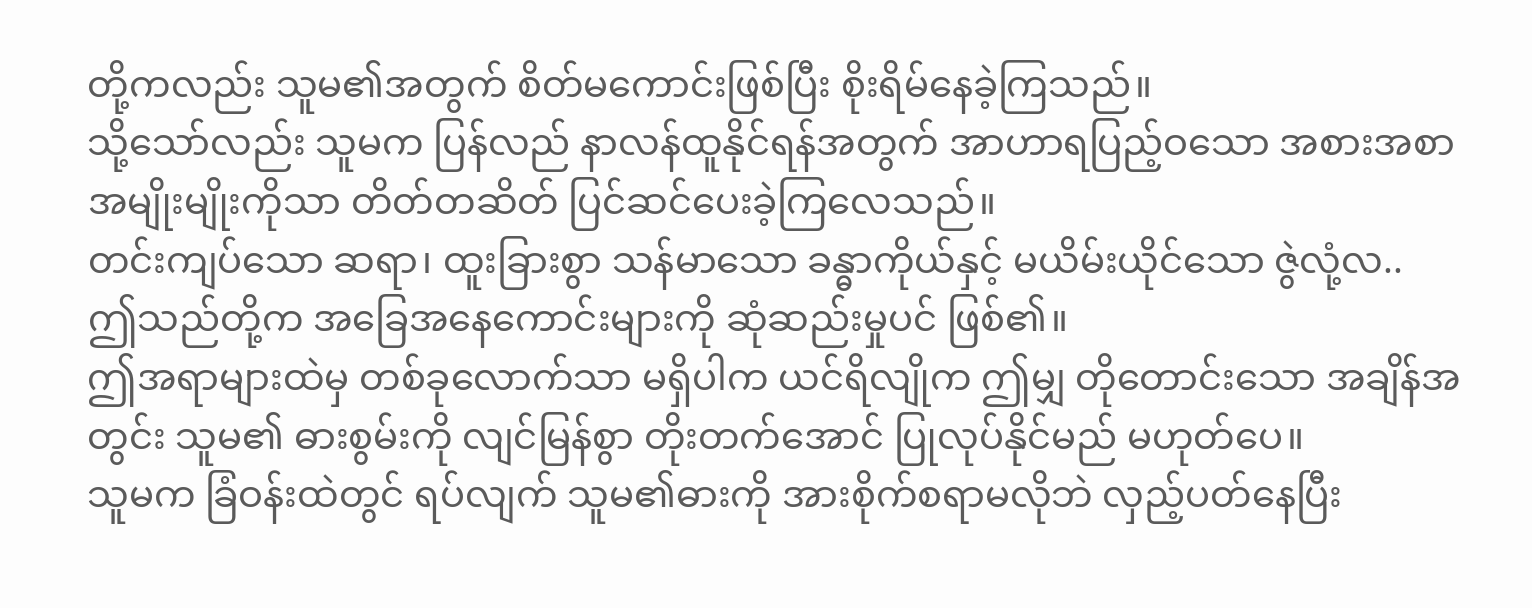တို့ကလည်း သူမ၏အတွက် စိတ်မကောင်းဖြစ်ပြီး စိုးရိမ်နေခဲ့ကြသည်။
သို့သော်လည်း သူမက ပြန်လည် နာလန်ထူနိုင်ရန်အတွက် အာဟာရပြည့်ဝသော အစားအစာ အမျိုးမျိုးကိုသာ တိတ်တဆိတ် ပြင်ဆင်ပေးခဲ့ကြလေသည်။
တင်းကျပ်သော ဆရာ၊ ထူးခြားစွာ သန်မာသော ခန္ဓာကိုယ်နှင့် မယိမ်းယိုင်သော ဇွဲလုံ့လ..
ဤသည်တို့က အခြေအနေကောင်းများကို ဆုံဆည်းမှုပင် ဖြစ်၏။
ဤအရာများထဲမှ တစ်ခုလောက်သာ မရှိပါက ယင်ရိလျိုက ဤမျှ တိုတောင်းသော အချိန်အတွင်း သူမ၏ ဓားစွမ်းကို လျင်မြန်စွာ တိုးတက်အောင် ပြုလုပ်နိုင်မည် မဟုတ်ပေ။
သူမက ခြံဝန်းထဲတွင် ရပ်လျက် သူမ၏ဓားကို အားစိုက်စရာမလိုဘဲ လှည့်ပတ်နေပြီး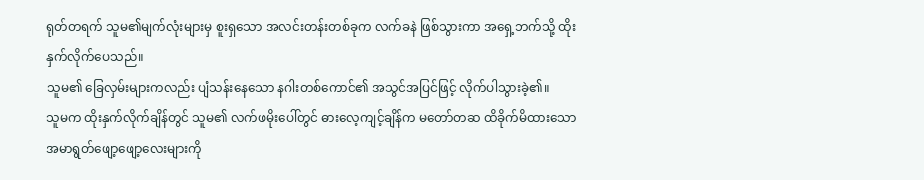ရုတ်တရက် သူမ၏မျက်လုံးများမှ စူးရှသော အလင်းတန်းတစ်ခုက လက်ခနဲ ဖြစ်သွားကာ အရှေ့ဘက်သို့ ထိုးနှက်လိုက်ပေသည်။
သူမ၏ ခြေလှမ်းများကလည်း ပျံသန်းနေသော နဂါးတစ်ကောင်၏ အသွင်အပြင်ဖြင့် လိုက်ပါသွားခဲ့၏။
သူမက ထိုးနှက်လိုက်ချိန်တွင် သူမ၏ လက်ဖမိုးပေါ်တွင် ဓားလေ့ကျင့်ချိန်က မတော်တဆ ထိခိုက်မိထားသော အမာရွတ်ဖျော့ဖျော့လေးများကို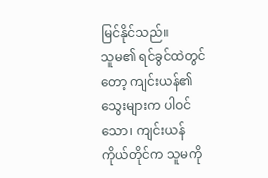မြင်နိုင်သည်။
သူမ၏ ရင်ခွင်ထဲတွင်တော့ ကျင်းယန်၏ သွေးများက ပါဝင်သော၊ ကျင်းယန်ကိုယ်တိုင်က သူမကို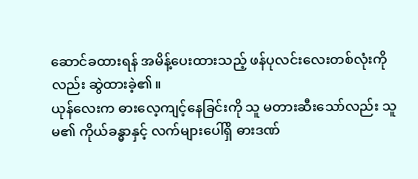ဆောင်ခထားရန် အမိန့်ပေးထားသည့် ဖန်ပုလင်းလေးတစ်လုံးကိုလည်း ဆွဲထားခဲ့၏။
ယုန်လေးက ဓားလေ့ကျင့်နေခြင်းကို သူ မတားဆီးသော်လည်း သူမ၏ ကိုယ်ခန္ဓာနှင့် လက်များပေါ်ရှိ ဓားဒဏ်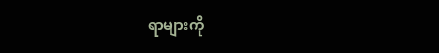ရာများကို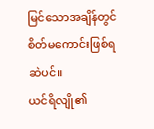မြင်သောအချိန်တွင် စိတ်မကောင်းဖြစ်ရဆဲပင်။
ယင်ရိလျို၏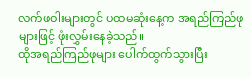လက်ဖဝါးများတွင် ပထမဆုံးနေ့က အရည်ကြည်ဖုများဖြင့် ဖုံးလွှမ်းနေခဲ့သည်။
ထိုအရည်ကြည်ဖုများ ပေါက်ထွက်သွားပြီး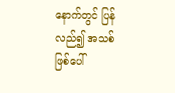နောက်တွင် ပြန်လည်၍ အသစ်ဖြစ်ပေါ်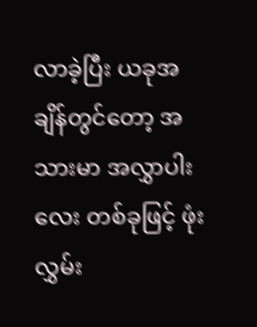လာခဲ့ပြီး ယခုအချိန်တွင်တော့ အသားမာ အလွှာပါးလေး တစ်ခုဖြင့် ဖုံးလွှမ်း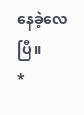နေခဲ့လေပြီ။
*